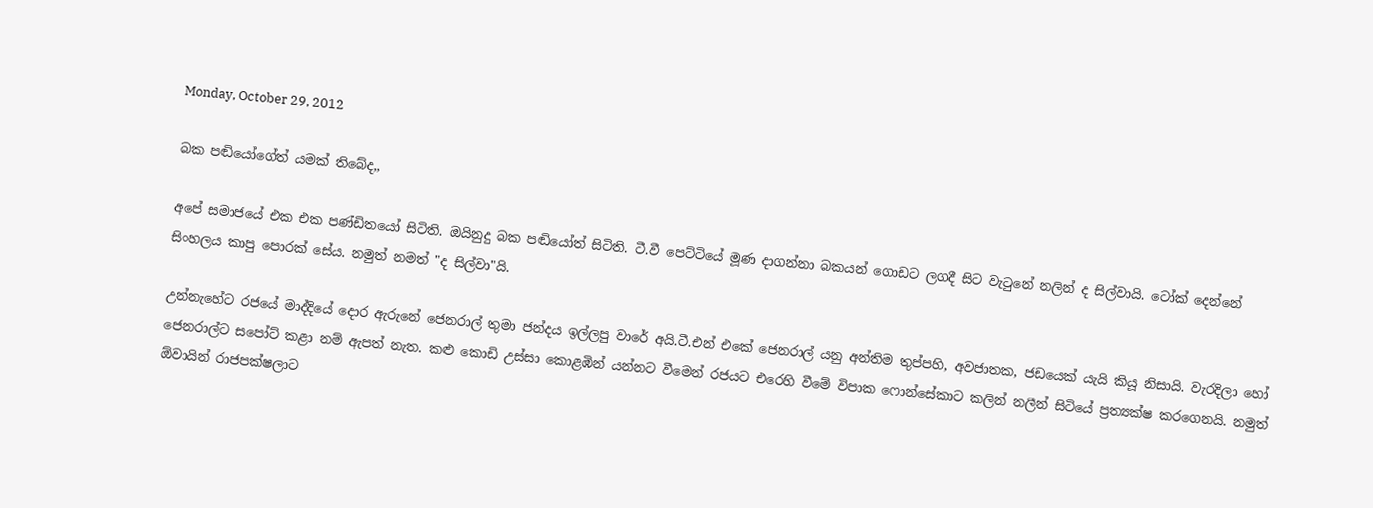Monday, October 29, 2012

බක පඬියෝගේත් යමක් තිබේද,,

අපේ සමාජයේ එක එක පණ්ඩිතයෝ සිටිති. ඔයිනුදු බක පඬියෝත් සිටිති. ටී.වී පෙට්ටියේ මූණ දාගන්නා බකයන් ගොඩට ලගදී සිට වැටුනේ නලින් ද සිල්වායි. ටෝක් දෙන්නේ සිංහලය කාපු පොරක් සේය. නමුත් නමත් "ද සිල්වා"යි.

උන්නැහේට රජයේ මාද්දියේ දොර ඇරුනේ ජෙනරාල් තුමා ජන්දය ඉල්ලපු වාරේ අයි.ටී.එන් එකේ ජෙනරාල් යනු අන්තිම තුප්පහි, අවජාතක, ජඩයෙක් යැයි කියූ නිසායි. වැරදිලා හෝ ජෙනරාල්ට සපෝට් කළා නම් ඇපත් නැත. කළු කොඩි උස්සා කොළඹින් යන්නට වීමෙන් රජයට එරෙහි වීමේ විපාක ෆොන්සේකාට කලින් නලීන් සිටියේ ප්‍රත්‍යක්ෂ කරගෙනයි. නමුත් ඕවායින් රාජපක්ෂලාට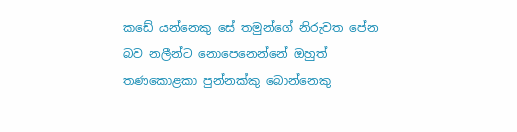කඩේ යන්නෙකු සේ තමුන්ගේ නිරුවත පේන බව නලීන්ට නොපෙනෙන්නේ ඔහුත් තණකොළකා පුන්නක්කු බොන්නෙකු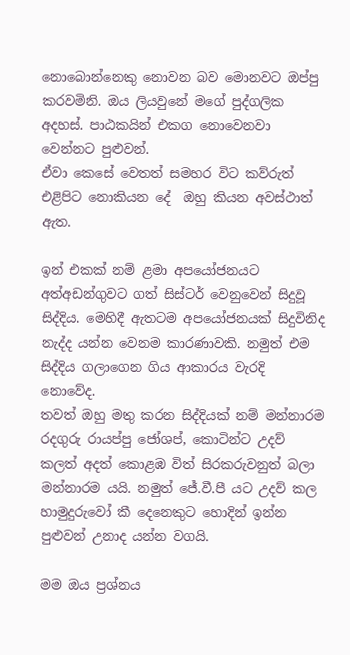නොබොන්නෙකු නොවන බව මොනවට ඔප්පු කරවමිනි. ඔය ලියවුනේ මගේ පුද්ගලික අදහස්. පාඨකයින් එකග නොවෙනවා වෙන්නට පුළුවන්.
ඒවා කෙසේ වෙතත් සමහර විට කව්රුත් එළිපිට නොකියන දේ  ඔහු කියන අවස්ථාත් ඇත.

ඉන් එකක් නම් ළමා අපයෝජනයට අත්අඩන්ගුවට ගත් සිස්ටර් වෙනුවෙන් සිදුවූ සිද්දිය. මෙහිදී ඇතටම අපයෝජනයක් සිදුවිනිද නැද්ද යන්න වෙනම කාරණාවකි. නමුත් එම සිද්දිය ගලාගෙන ගිය ආකාරය වැරදි නොවේද.
තවත් ඔහු මතු කරන සිද්දියක් නම් මන්නාරම රදගුරු රායප්පු ජෝශප්, කොටින්ට උදව් කලත් අදත් කොළඹ විත් සිරකරුවනුත් බලා මන්නාරම යයි. නමුත් ජේ.වී.පී යට උදව් කල හාමුදුරුවෝ කී දෙනෙකුට හොදින් ඉන්න පුළුවන් උනාද යන්න වගයි.

මම ඔය ප්‍රශ්නය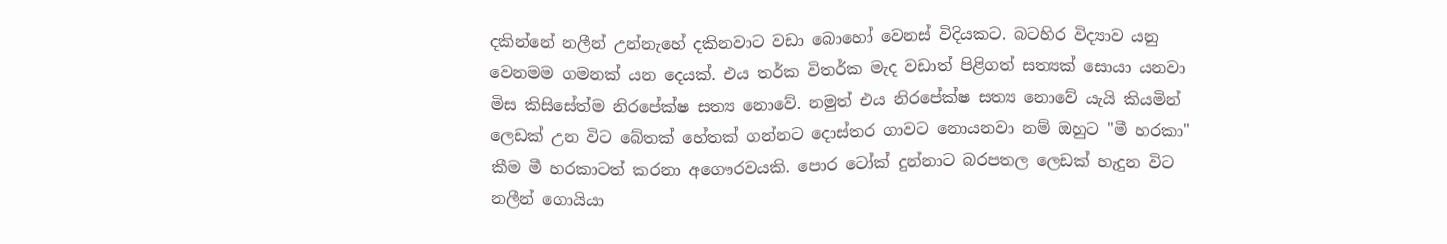දකින්නේ නලීන් උන්නැහේ දකිනවාට වඩා බොහෝ වෙනස් විදියකට. බටහිර විද්‍යාව යනු වෙනමම ගමනක් යන දෙයක්. එය තර්ක විතර්ක මැද වඩාත් පිළිගත් සත්‍යක් සොයා යනවා මිස කිසිසේත්ම නිරපේක්ෂ සත්‍ය නොවේ. නමුත් එය නිරපේක්ෂ සත්‍ය නොවේ යැයි කියමින් ලෙඩක් උන විට බේතක් හේතක් ගන්නට දොස්තර ගාවට නොයනවා නම් ඔහුට "මී හරකා" කීම මී හරකාටත් කරනා අගෞරවයකි. පොර ටෝක් දුන්නාට බරපතල ලෙඩක් හැදුන විට නලීන් ගොයියා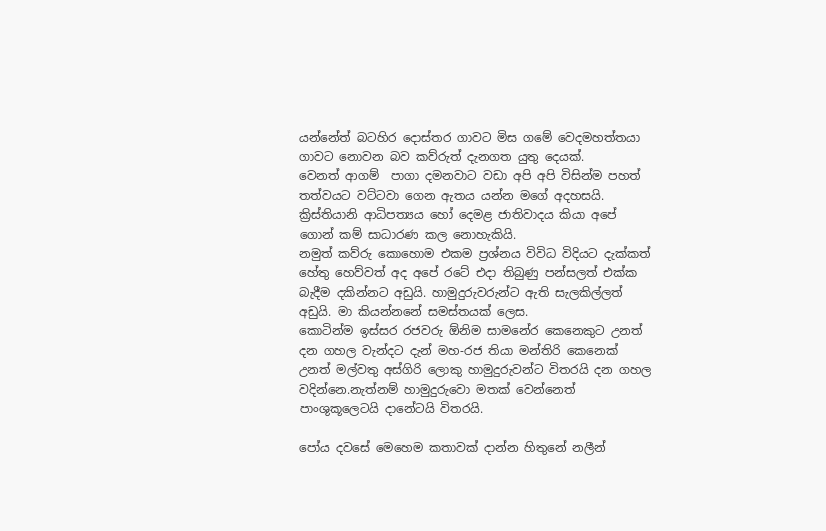යන්නේත් බටහිර දොස්තර ගාවට මිස ගමේ වෙදමහත්තයා ගාවට නොවන බව කව්රුත් දැනගත යුතු දෙයක්.
වෙනත් ආගම්  පාගා දමනවාට වඩා අපි අපි විසින්ම පහත් තත්වයට වට්ටවා ගෙන ඇතය යන්න මගේ අදහසයි. ක්‍රිස්තියානි ආධිපත්‍යය හෝ දෙමළ ජාතිවාදය කියා අපේ ගොන් කම් සාධාරණ කල නොහැකියි.
නමුත් කව්රු කොහොම එකම ප්‍රශ්නය විවිධ විදියට දැක්කත් හේතු හෙව්වත් අද අපේ රටේ එදා තිබුණු පන්සලත් එක්ක බැදීම දකින්නට අඩුයි. හාමුදුරුවරුන්ට ඇති සැලකිල්ලත් අඩුයි. මා කියන්නනේ සමස්තයක් ලෙස.
කොටින්ම ඉස්සර රජවරු ඕනිම සාමනේර කෙනෙකුට උනත් දන ගහල වැන්දට දැන් මහ-රජ තියා මන්තිරි කෙනෙක් උනත් මල්වතු අස්ගිරි ලොකු හාමුදුරුවන්ට විතරයි දන ගහල වදින්නෙ.නැත්නම් හාමුදුරුවො මතක් වෙන්නෙත් පාංශුකූලෙටයි දානේටයි විතරයි.

පෝය දවසේ මෙහෙම කතාවක් දාන්න හිතුනේ නලීන්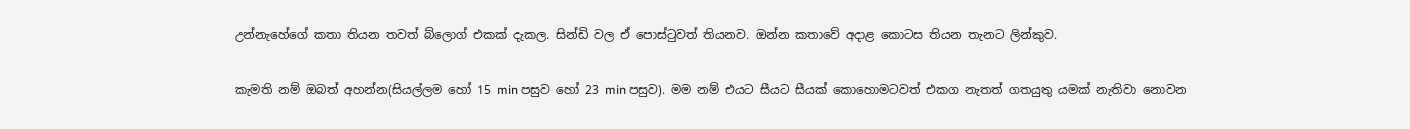උන්නැහේගේ කතා තියන තවත් බ්ලොග් එකක් දැකල. සින්ඩි වල ඒ පොස්ටුවත් තියනව. ඔන්න කතාවේ අදාළ කොටස තියන තැනට ලින්කුව.

කැමති නම් ඔබත් අහන්න(සියල්ලම හෝ 15 min පසුව හෝ 23 min පසුව). මම නම් එයට සීයට සීයක් කොහොමටවත් එකග නැතත් ගතයුතු යමක් නැතිවා නොවන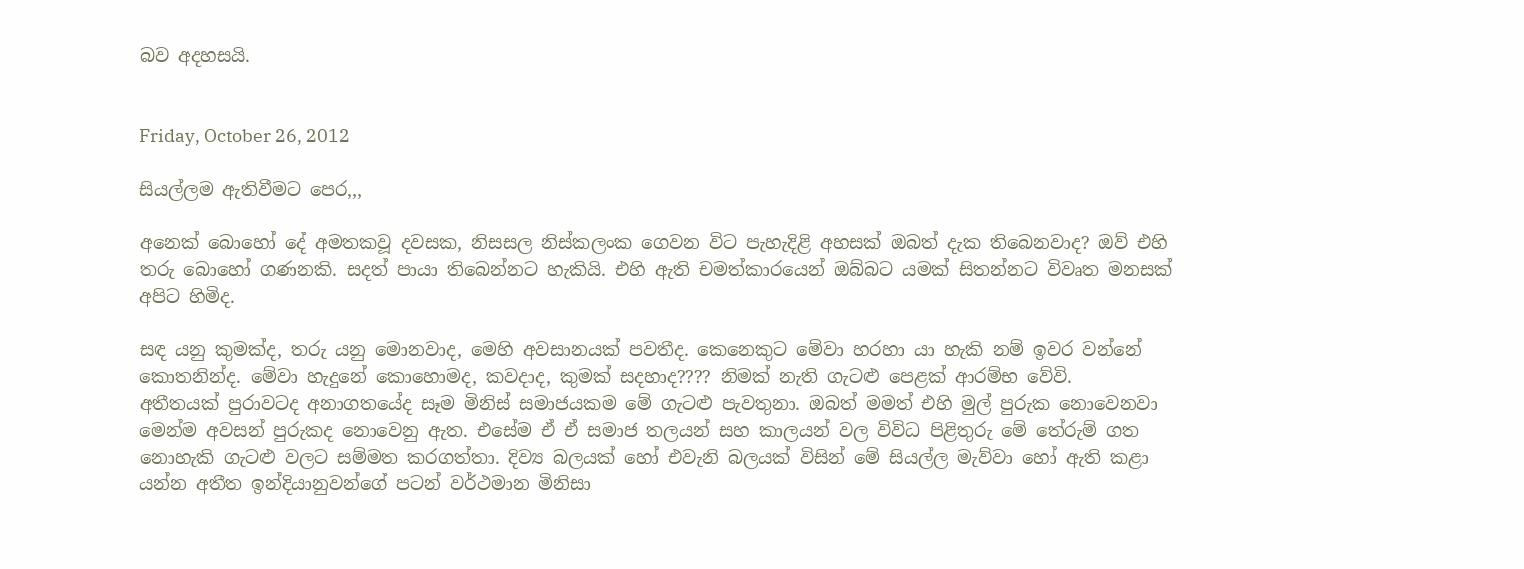බව අදහසයි.


Friday, October 26, 2012

සියල්ලම ඇතිවීමට පෙර,,,

අනෙක් බොහෝ දේ අමතකවූ දවසක, නිසසල නිස්කලංක ගෙවන විට පැහැදිළි අහසක් ඔබත් දැක තිබෙනවාද? ඔව් එහි තරු බොහෝ ගණනකි. සදත් පායා තිබෙන්නට හැකියි. එහි ඇති චමත්කාරයෙන් ඔබ්බට යමක් සිතන්නට විවෘත මනසක් අපිට හිමිද.

සඳ යනු කුමක්ද, තරු යනු මොනවාද, මෙහි අවසානයක් පවතීද. කෙනෙකුට මේවා හරහා යා හැකි නම් ඉවර වන්නේ කොතනින්ද. මේවා හැදුනේ කොහොමද, කවදාද, කුමක් සදහාද???? නිමක් නැති ගැටළු පෙළක් ආරම්භ වේවි.
අතීතයක් පුරාවටද අනාගතයේද සෑම මිනිස් සමාජයකම මේ ගැටළු පැවතුනා. ඔබත් මමත් එහි මුල් පුරුක නොවෙනවා මෙන්ම අවසන් පුරුකද නොවෙනු ඇත. එසේම ඒ ඒ සමාජ තලයන් සහ කාලයන් වල විවිධ පිළිතුරු මේ තේරුම් ගත නොහැකි ගැටළු වලට සම්මත කරගත්තා. දිව්‍ය බලයක් හෝ එවැනි බලයක් විසින් මේ සියල්ල මැව්වා හෝ ඇති කළා යන්න අතීත ඉන්දියානුවන්ගේ පටන් වර්ථමාන මිනිසා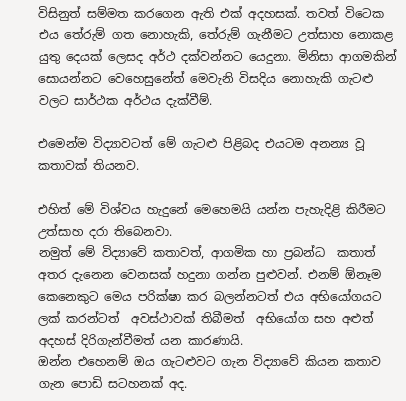විසිනුත් සම්මත කරගෙන ඇති එක් අදහසක්. තවත් විටෙක එය තේරුම් ගත නොහැකි, තේරුම් ගැනීමට උත්සාහ නොකළ යුතු දෙයක් ලෙසද අර්ථ දක්වන්නට යෙදුනා. මිනිසා ආගමකින් සොයන්නට වෙහෙසුනේත් මෙවැනි විසදිය නොහැකි ගැටළු වලට සාර්ථක අර්ථය දැක්වීම්.

එමෙන්ම විද්‍යාවටත් මේ ගැටළු පිළිබද එයටම අනන්‍ය වූ කතාවක් තියනව.

එහිත් මේ විශ්වය හැදුනේ මෙහෙමයි යන්න පැහැදිළි කිරීමට උත්සාහ දරා තිබෙනවා.
නමුත් මේ විද්‍යාවේ කතාවත්, ආගමික හා ප්‍රබන්ධ  කතාත් අතර දැනෙන වෙනසක් හදුනා ගන්න පුළුවන්. එනම් ඕනෑම කෙනෙකුට මෙය පරික්ෂා කර බලන්නටත් එය අභියෝගයට ලක් කරන්ටත්  අවස්ථාවක් තිබීමත්  අභියෝග සහ අළුත් අදහස් දිරිගැන්වීමත් යන කාරණායි.
ඔන්න එහෙනම් ඔය ගැටළුවට ගැන විද්‍යාවේ කියන කතාව ගැන පොඩි සටහනක් අද.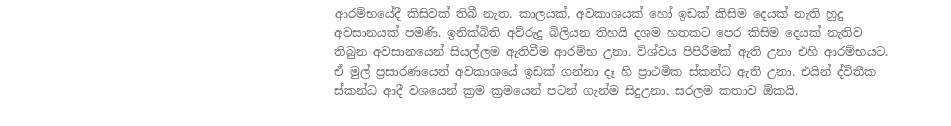ආරම්භයේදී කිසිවක් තිබී නැත. කාලයක්, අවකාශයක් හෝ ඉඩක් කිසිම දෙයක් නැති හුදු අවසානයක් පමණි. ඉනික්බිති අව්රුදු බිලියන තිහයි දශම හතකට පෙර කිසිම දෙයක් නැතිව තිබුන අවසානයෙන් සියල්ලම ඇතිවීම ආරම්භ උනා. විශ්වය පිපිරීමක් ඇති උනා එහි ආරම්භයට. ඒ මුල් ප්‍රසාරණයෙන් අවකාශයේ ඉඩක් ගන්නා දෑ හි ප්‍රාථමික ස්කන්ධ ඇති උනා. එයින් ද්විතීක ස්කන්ධ ආදී වශයෙන් ක්‍රම ක්‍රමයෙන් පටන් ගැන්ම සිදුඋනා. සරලම කතාව ඕකයි.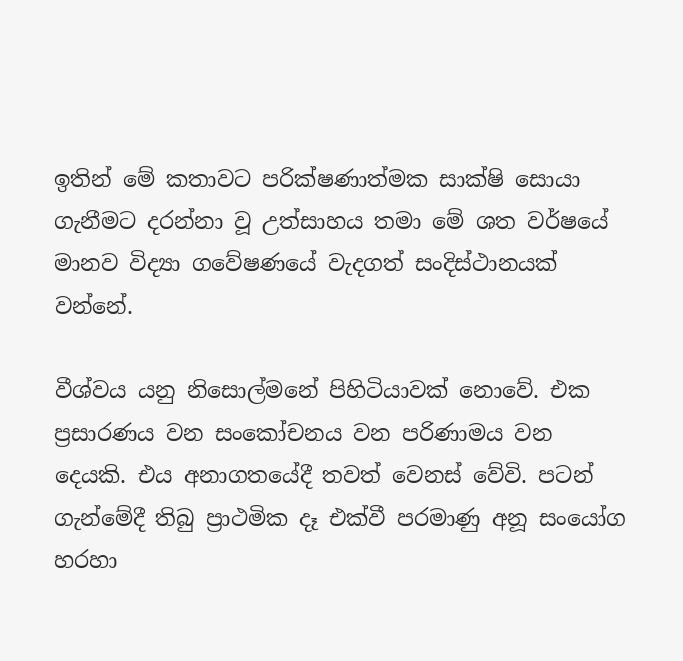ඉතින් මේ කතාවට පරික්ෂණාත්මක සාක්ෂි සොයා ගැනීමට දරන්නා වූ උත්සාහය තමා මේ ශත වර්ෂයේ මානව විද්‍යා ගවේෂණයේ වැදගත් සංදිස්ථානයක් වන්නේ.

වීශ්වය යනු නිසොල්මනේ පිහිටියාවක්‌ නොවේ. එක ප්‍රසාරණය වන සංකෝචනය වන පරිණාමය වන දෙයකි. එය අනාගතයේදී තවත් වෙනස් වේවි. පටන් ගැන්මේදී තිබු ප්‍රාථමික දෑ එක්වී පරමාණු අනූ සංයෝග හරහා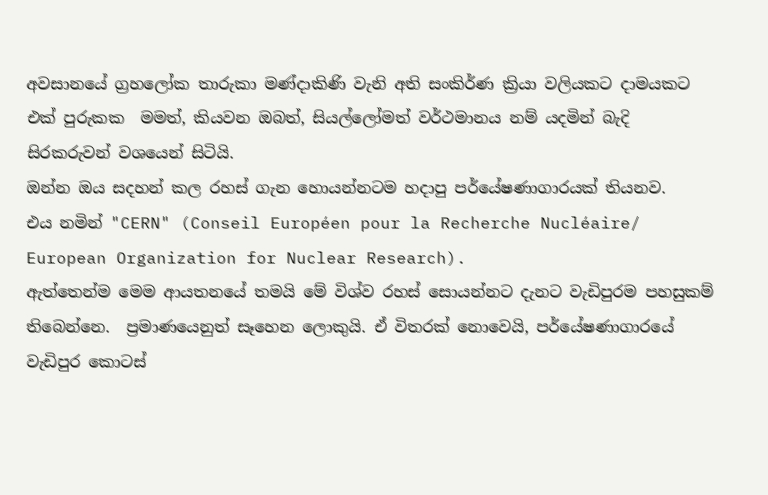අවසානයේ ග්‍රහලෝක තාරුකා මණ්දාකිණි වැනි අති සංකිර්ණ ක්‍රියා වලියකට දාමයකට එක් පුරුකක  මමත්, කියවන ඔබත්, සියල්ලෝමත් වර්ථමානය නම් යදමින් බැදි සිරකරුවන් වශයෙන් සිටියි.
ඔන්න ඔය සදහන් කල රහස් ගැන හොයන්නටම හදාපු පර්යේෂණාගාරයක් තියනව.
එය නමින් "CERN" (Conseil Européen pour la Recherche Nucléaire/ European Organization for Nuclear Research).
ඇත්තෙන්ම මෙම ආයතනයේ තමයි මේ විශ්ව රහස් සොයන්නට දැනට වැඩිපුරම පහසුකම් තිබෙන්නෙ.  ප්‍රමාණයෙනුත් සෑහෙන ලොකුයි. ඒ විතරක් නොවෙයි, පර්යේෂණාගාරයේ වැඩිපුර කොටස්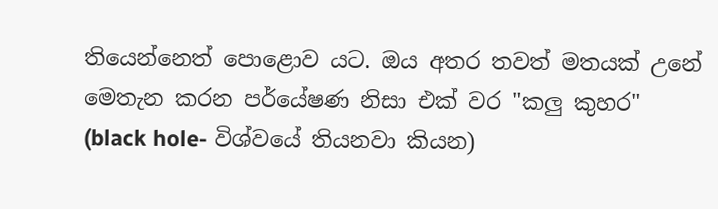තියෙන්නෙත් පොළොව යට. ඔය අතර තවත් මතයක් උනේ මෙතැන කරන පර්යේෂණ නිසා එක් වර "කලු කුහර" (black hole- විශ්වයේ තියනවා කියන)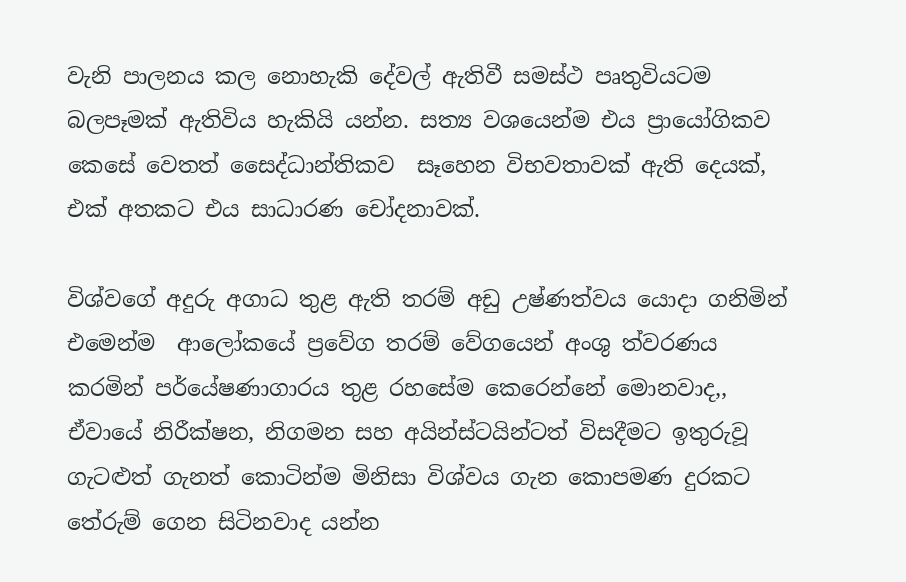වැනි පාලනය කල නොහැකි දේවල් ඇතිවී සමස්ථ පෘතුවියටම බලපෑමක් ඇතිවිය හැකියි යන්න. සත්‍ය වශයෙන්ම එය ප්‍රායෝගිකව කෙසේ වෙතත් සෛද්ධාන්තිකව  සෑහෙන විභවතාවක් ඇති දෙයක්, එක් අතකට එය සාධාරණ චෝදනාවක්.

විශ්වගේ අදුරු අගාධ තුළ ඇති තරම් අඩු උෂ්ණත්වය යොදා ගනිමින් එමෙන්ම  ආලෝකයේ ප්‍රවේග තරම් වේගයෙන් අංශු ත්වරණය කරමින් පර්යේෂණාගාරය තුළ රහසේම කෙරෙන්නේ මොනවාද,, ඒවායේ නිරීක්ෂන, නිගමන සහ අයින්ස්ටයින්ටත් විසදීමට ඉතුරුවූ ගැටළුත් ගැනත් කොටින්ම මිනිසා විශ්වය ගැන කොපමණ දුරකට තේරුම් ගෙන සිටිනවාද යන්න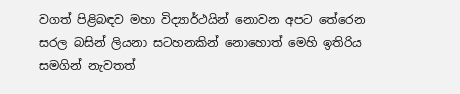වගත් පිළිබඳව මහා විද්‍යාර්ථයින් නොවන අපට තේරෙන සරල බසින් ලියනා සටහනකින් නොහොත් මෙහි ඉතිරිය සමගින් නැවතත්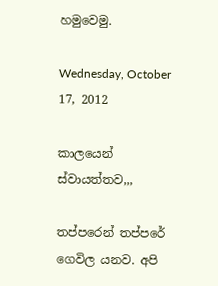හමුවෙමු.

Wednesday, October 17, 2012

කාලයෙන් ස්වායත්තව,,,

තප්පරෙන් තප්පරේ ගෙවිල යනව. අපි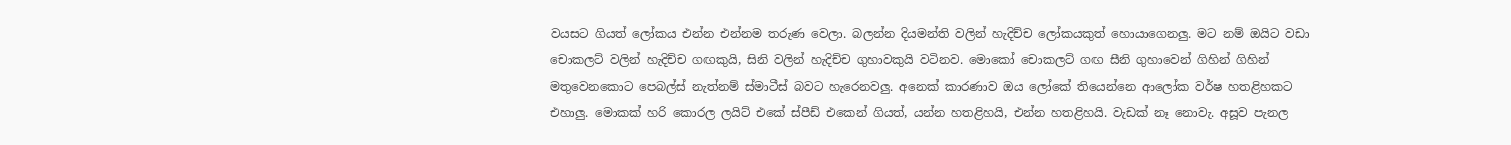වයසට ගියත් ලෝකය එන්න එන්නම තරුණ වෙලා. බලන්න දියමන්ති වලින් හැදිච්ච ලෝකයකුත් හොයාගෙනලු. මට නම් ඔයිට වඩා චොකලට් වලින් හැදිච්ච ගඟකුයි, සිනි වලින් හැදිච්ච ගුහාවකුයි වටිනව. මොකෝ චොකලට් ගඟ සීනි ගුහාවෙන් ගිහින් ගිහින් මතුවෙනකොට පෙබල්ස් නැත්නම් ස්මාටීස් බවට හැරෙනවලු. අනෙක් කාරණාව ඔය ලෝකේ තියෙන්නෙ ආලෝක වර්ෂ හතළිහකට එහාලු. මොකක් හරි කොරල ලයිට් එකේ ස්පීඩ් එකෙන් ගියත්, යන්න හතළිහයි, එන්න හතළිහයි. වැඩක් නෑ නොවැ. අසූව පැනල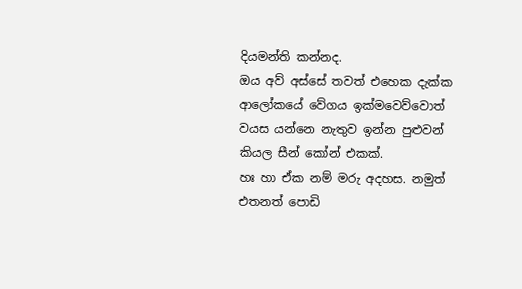දියමන්ති කන්නද.
ඔය අව් අස්සේ තවත් එහෙක දැක්ක ආලෝකයේ වේගය ඉක්මවෙව්වොත් වයස යන්නෙ නැතුව ඉන්න පුළුවන් කියල සීන් කෝන් එකක්.
හඃ හා ඒක නම් මරු අදහස. නමුත් එතනත් පොඩි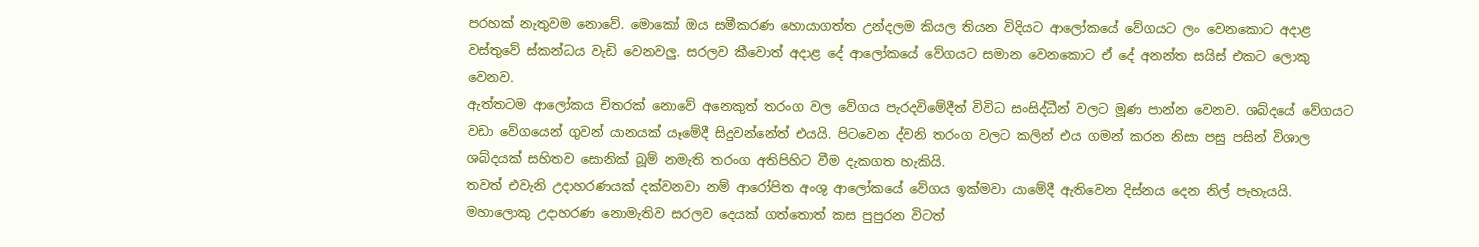පරහක් නැතුවම නොවේ. මොකෝ ඔය සමීකරණ හොයාගත්ත උන්දලම කියල තියන විදියට ආලෝකයේ වේගයට ලං වෙනකොට අදාළ වස්තුවේ ස්කන්ධය වැඩි වෙනවලු. සරලව කීවොත් අදාළ දේ ආලෝකයේ වේගයට සමාන වෙනකොට ඒ දේ අනන්ත සයිස් එකට ලොකු වෙනව.
ඇත්තටම ආලෝකය චිතරක් නොවේ අනෙකුත් තරංග වල වේගය පැරදවිමේදීත් විවිධ සංසිද්ධීන් වලට මූණ පාන්න වෙනව. ශබ්දයේ වේගයට වඩා වේගයෙන් ගුවන් යානයක් යෑමේදී සිදුවන්නේත් එයයි. පිටවෙන ද්වනි තරංග වලට කලින් එය ගමන් කරන නිසා පසු පසින් විශාල ශබ්දයක් සහිතව සොනික් බූම් නමැති තරංග අතිපිහිට වීම දැකගත හැකියි.
තවත් එවැනි උදාහරණයක් දක්වනවා නම් ආරෝපිත අංශු ආලෝකයේ වේගය ඉක්මවා යාමේදී ඇතිවෙන දිස්නය දෙන නිල් පැහැයයි.
මහාලොකු උදාහරණ නොමැතිව සරලව දෙයක් ගත්තොත් කස පුපුරන විටත්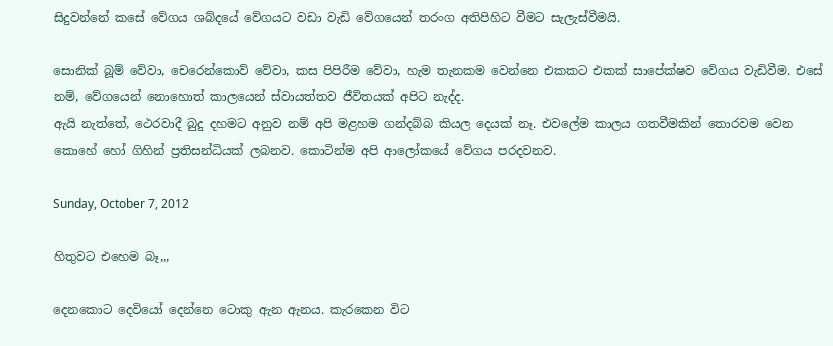සිදුවන්නේ කසේ වේගය ශබ්දයේ වේගයට වඩා වැඩි වේගයෙන් තරංග අතිපිහිට වීමට සැලැස්වීමයි.

සොනික් බූම් වේවා, චෙරෙන්කොව් වේවා, කස පිපිරීම වේවා, හැම තැනකම වෙන්නෙ එකකට එකක් සාපේක්ෂව වේගය වැඩිවීම. එසේ නම්, වේගයෙන් නොහොත් කාලයෙන් ස්වායත්තව ජීවිතයක් අපිට නැද්ද.
ඇයි නැත්තේ, ථෙරවාදී බුදු දහමට අනුව නම් අපි මළහම ගන්දබ්බ කියල දෙයක් නෑ. එවලේම කාලය ගතවීමකින් තොරවම වෙන කොහේ හෝ ගිහින් ප්‍රතිසන්ධියක් ලබනව. කොටින්ම අපි ආලෝකයේ වේගය පරදවනව.

Sunday, October 7, 2012

හිතුවට එහෙම බෑ,,,

දෙනකොට දෙවියෝ දෙන්නෙ ටොකු ඇන ඇනය. කැරකෙන විට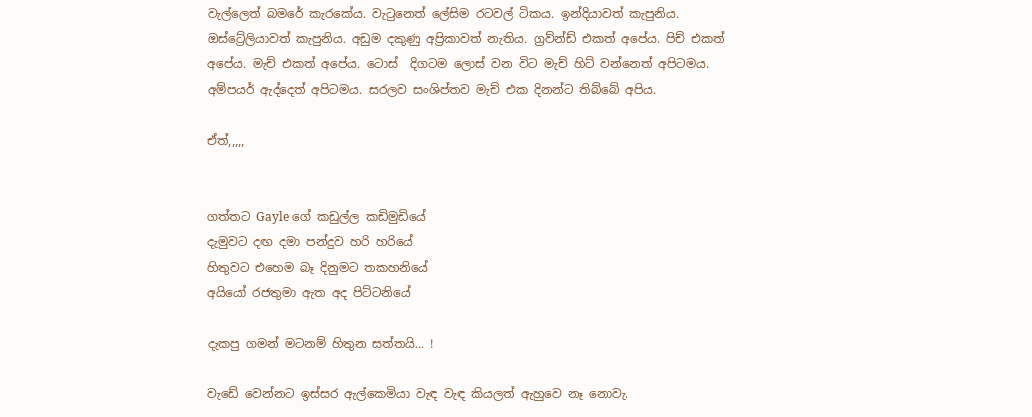වැල්ලෙත් බමරේ කැරකේය. වැටුනෙත් ලේසිම රටවල් ටිකය. ඉන්දියාවත් කැපුනිය. ඔස්ට්‍රේලියාවත් කැපුනිය. අඩුම දකුණු අප්‍රිකාවත් නැතිය. ග්‍රව්න්ඩ් එකත් අපේය. පිච් එකත් අපේය. මැච් එකත් අපේය. ටොස්‌  දිගටම ලොස් වන විට මැච් හිට් වන්නෙත් අපිටමය. අම්පයර් ඇද්දෙත් අපිටමය. සරලව සංශිප්තව මැච් එක දිනන්ට තිබ්බේ අපිය.

ඒත්,,,,,


ගත්තට Gayle ගේ කඩුල්ල කඩිමුඩියේ
දැමුවට දඟ දමා පන්දුව හරි හරියේ
හිතුවට එහෙම බෑ දිනුමට තකහනියේ
අයියෝ රජතුමා ඇත අද පිට්ටනියේ

දැකපු ගමන් මටනම් හිතුන සත්තයි... !

වැඩේ වෙන්නට ඉස්සර ඇල්කෙමියා වැඳ වැඳ කියලත් ඇහුවෙ නෑ නොවැ.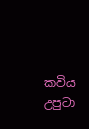කවිය උපුටා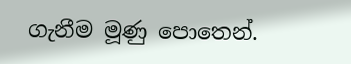ගැනීම මූණු පොතෙන්.